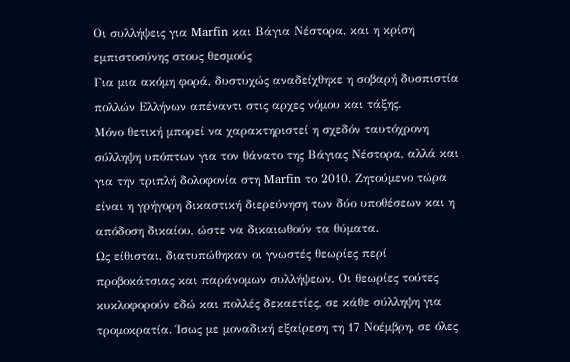Οι συλλήψεις για Marfin και Βάγια Νέστορα, και η κρίση εμπιστοσύνης στους θεσμούς
Για μια ακόμη φορά, δυστυχώς αναδείχθηκε η σοβαρή δυσπιστία πολλών Ελλήνων απέναντι στις αρχες νόμου και τάξης.
Μόνο θετική μπορεί να χαρακτηριστεί η σχεδόν ταυτόχρονη σύλληψη υπόπτων για τον θάνατο της Βάγιας Νέστορα, αλλά και για την τριπλή δολοφονία στη Marfin το 2010. Ζητούμενο τώρα είναι η γρήγορη δικαστική διερεύνηση των δύο υποθέσεων και η απόδοση δικαίου, ώστε να δικαιωθούν τα θύματα.
Ως είθισται, διατυπώθηκαν οι γνωστές θεωρίες περί προβοκάτσιας και παράνομων συλλήψεων. Οι θεωρίες τούτες κυκλοφορούν εδώ και πολλές δεκαετίες, σε κάθε σύλληψη για τρομοκρατία. Ίσως με μοναδική εξαίρεση τη 17 Νοέμβρη, σε όλες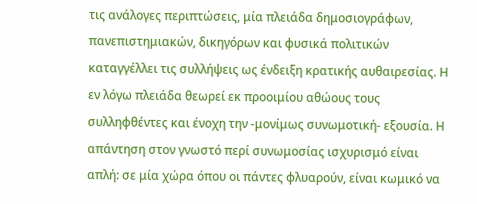τις ανάλογες περιπτώσεις, μία πλειάδα δημοσιογράφων, πανεπιστημιακών, δικηγόρων και φυσικά πολιτικών καταγγέλλει τις συλλήψεις ως ένδειξη κρατικής αυθαιρεσίας. Η εν λόγω πλειάδα θεωρεί εκ προοιμίου αθώους τους συλληφθέντες και ένοχη την -μονίμως συνωμοτική- εξουσία. Η απάντηση στον γνωστό περί συνωμοσίας ισχυρισμό είναι απλή: σε μία χώρα όπου οι πάντες φλυαρούν, είναι κωμικό να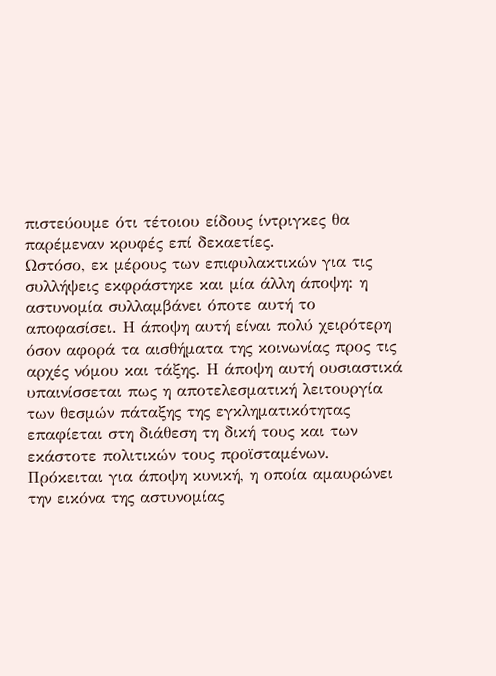πιστεύουμε ότι τέτοιου είδους ίντριγκες θα παρέμεναν κρυφές επί δεκαετίες.
Ωστόσο, εκ μέρους των επιφυλακτικών για τις συλλήψεις εκφράστηκε και μία άλλη άποψη: η αστυνομία συλλαμβάνει όποτε αυτή το αποφασίσει. Η άποψη αυτή είναι πολύ χειρότερη όσον αφορά τα αισθήματα της κοινωνίας προς τις αρχές νόμου και τάξης. Η άποψη αυτή ουσιαστικά υπαινίσσεται πως η αποτελεσματική λειτουργία των θεσμών πάταξης της εγκληματικότητας επαφίεται στη διάθεση τη δική τους και των εκάστοτε πολιτικών τους προϊσταμένων. Πρόκειται για άποψη κυνική, η οποία αμαυρώνει την εικόνα της αστυνομίας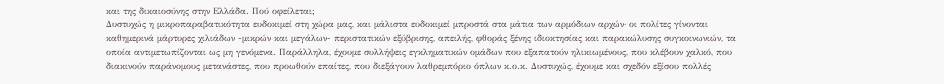και της δικαιοσύνης στην Ελλάδα. Πού οφείλεται;
Δυστυχώς η μικροπαραβατικότητα ευδοκιμεί στη χώρα μας, και μάλιστα ευδοκιμεί μπροστά στα μάτια των αρμόδιων αρχών· οι πολίτες γίνονται καθημερινά μάρτυρες χιλιάδων -μικρών και μεγάλων- περιστατικών εξύβρισης, απειλής, φθοράς ξένης ιδιοκτησίας και παρακώλυσης συγκοινωνιών, τα οποία αντιμετωπίζονται ως μη γενόμενα. Παράλληλα, έχουμε συλλήψεις εγκληματικών ομάδων που εξαπατούν ηλικιωμένους, που κλέβουν χαλκό, που διακινούν παράνομους μετανάστες, που προωθούν επαίτες, που διεξάγουν λαθρεμπόριο όπλων κ.ο.κ. Δυστυχώς, έχουμε και σχεδόν εξίσου πολλές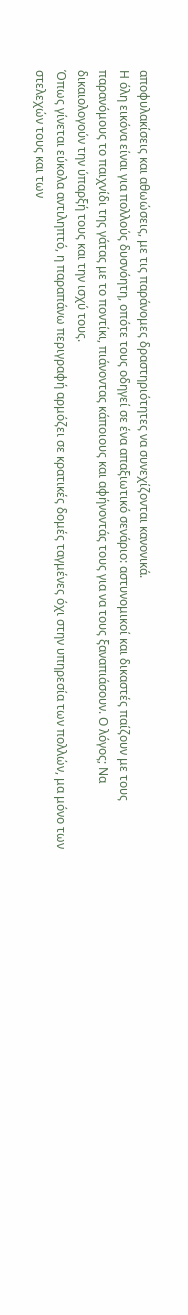αποφυλακίσεις και αθωώσεις, με τις παράνομες δραστηριότητες να συνεχίζονται κανονικά.
Η όλη εικόνα είναι για πολλούς δυσνόητη, οπότε τους οδηγεί σε ένα απαξιωτικό σενάριο: αστυνομικοί και δικαστές παίζουν με τους παρανόμους το παιχνίδι της γάτας με το ποντίκι, πιάνοντας κάποιους και αφήνοντάς τους για να τους ξαναπιάσουν. Ο λόγος; Να δικαιολογούν την ύπαρξή τους και την ισχύ τους.
Όπως γίνεται εύκολα αντιληπτό, η παραπάνω περιγραφή αρμόζει σε κρατικές δομές ταγμένες όχι στην υπηρεσία των πολλών, μα μόνο των στελεχών τους και των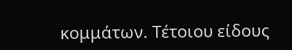κομμάτων. Τέτοιου είδους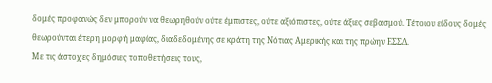δομές προφανώς δεν μπορούν να θεωρηθούν ούτε έμπιστες, ούτε αξιόπιστες, ούτε άξιες σεβασμού. Τέτοιου είδους δομές θεωρούνται έτερη μορφή μαφίας, διαδεδομένης σε κράτη της Νότιας Αμερικής και της πρώην ΕΣΣΔ.
Με τις άστοχες δημόσιες τοποθετήσεις τους,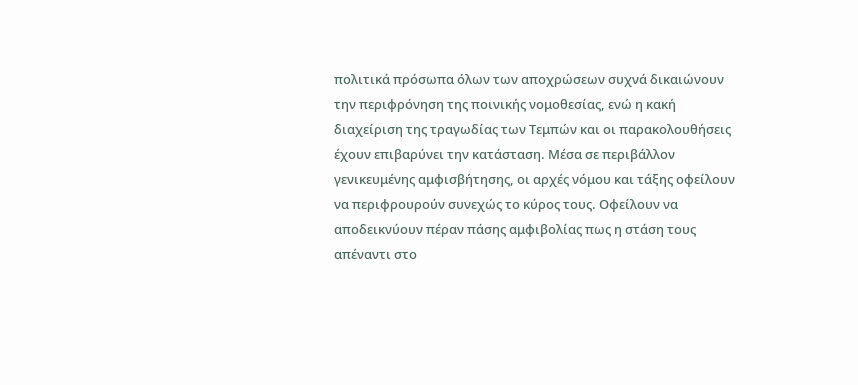πολιτικά πρόσωπα όλων των αποχρώσεων συχνά δικαιώνουν την περιφρόνηση της ποινικής νομοθεσίας, ενώ η κακή διαχείριση της τραγωδίας των Τεμπών και οι παρακολουθήσεις έχουν επιβαρύνει την κατάσταση. Μέσα σε περιβάλλον γενικευμένης αμφισβήτησης, οι αρχές νόμου και τάξης οφείλουν να περιφρουρούν συνεχώς το κύρος τους. Οφείλουν να αποδεικνύουν πέραν πάσης αμφιβολίας πως η στάση τους απέναντι στο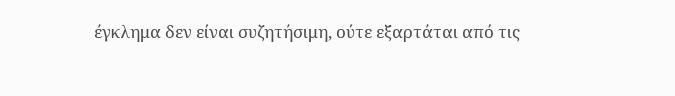έγκλημα δεν είναι συζητήσιμη, ούτε εξαρτάται από τις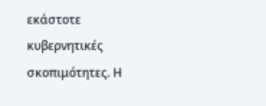εκάστοτε κυβερνητικές σκοπιμότητες. Η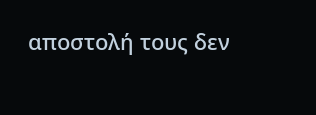αποστολή τους δεν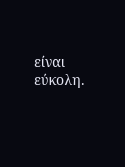είναι εύκολη.